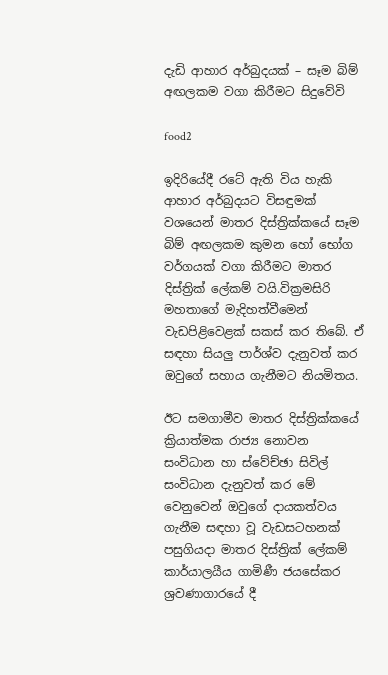දැඩි ආහාර අර්බුදයක් – සෑම බිම් අඟලකම වගා කිරීමට සිදුවේවි

food2

ඉදිරියේදී රටේ ඇති විය හැකි ආහාර අර්බුදයට විසඳුමක් වශයෙන් මාතර දිස්ත්‍රික්කයේ සෑම බිම් අඟලකම කුමන හෝ භෝග වර්ගයක් වගා කිරීමට මාතර දිස්ත්‍රික් ලේකම් වයි.වික්‍රමසිරි මහතාගේ මැදිහත්වීමෙන් වැඩපිළිවෙළක් සකස් කර තිබේ. ඒ සඳහා සියලු පාර්ශ්ව දැනුවත් කර ඔවුගේ සහාය ගැනීමට නියමිතය.

ඊට සමගාමීව මාතර දිස්ත්‍රික්කයේ ක්‍රියාත්මක රාජ්‍ය නොවන සංවිධාන හා ස්වේච්ඡා සිවිල් සංවිධාන දැනුවත් කර මේ වෙනුවෙන් ඔවුගේ දායකත්වය ගැනීම සඳහා වූ වැඩසටහනක් පසුගියදා මාතර දිස්ත්‍රික් ලේකම් කාර්යාලයීය ගාමිණී ජයසේකර ශ්‍රවණාගාරයේ දී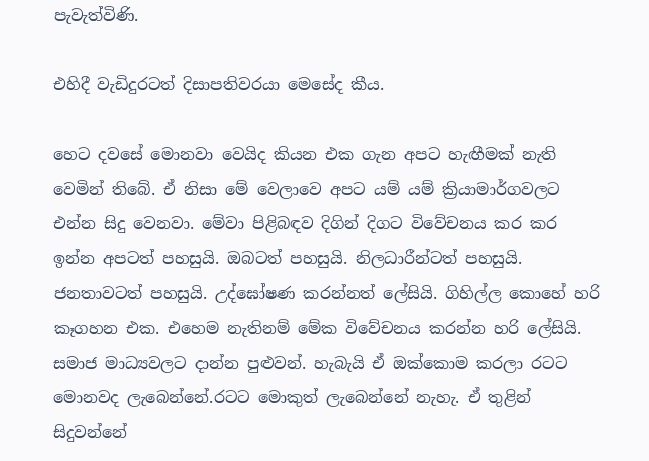පැවැත්විණි.

එහිදී වැඩිදුරටත් දිසාපතිවරයා මෙසේද කීය.

හෙට දවසේ මොනවා වෙයිද කියන එක ගැන අපට හැඟීමක් නැති වෙමින් තිබේ. ඒ නිසා මේ වෙලාවෙ අපට යම් යම් ක්‍රියාමාර්ගවලට එන්න සිදු වෙනවා. මේවා පිළිබඳව දිගින් දිගට විවේචනය කර කර ඉන්න අපටත් පහසුයි. ඔබටත් පහසුයි. නිලධාරීන්ටත් පහසුයි. ජනතාවටත් පහසුයි. උද්ඝෝෂණ කරන්නත් ලේසියි. ගිහිල්ල කොහේ හරි කෑගහන එක. එහෙම නැතිනම් මේක විවේචනය කරන්න හරි ලේසියි. සමාජ මාධ්‍යවලට දාන්න පුළුවන්. හැබැයි ඒ ඔක්කොම කරලා රටට මොනවද ලැබෙන්නේ.රටට මොකුත් ලැබෙන්නේ නැහැ. ඒ තුළින් සිදුවන්නේ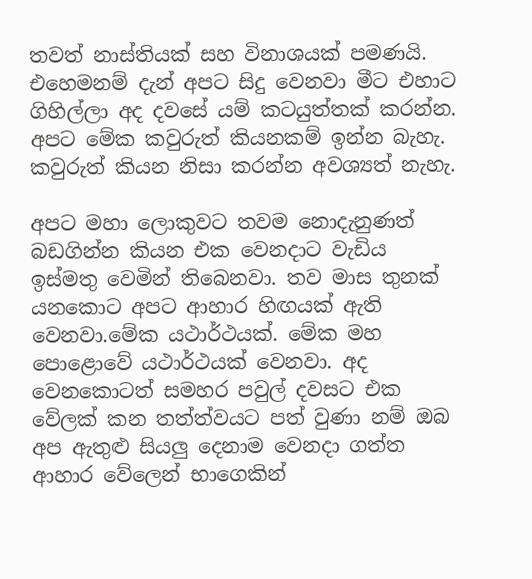තවත් නාස්තියක් සහ විනාශයක් පමණයි. එහෙමනම් දැන් අපට සිදු වෙනවා මීට එහාට ගිහිල්ලා අද දවසේ යම් කටයුත්තක් කරන්න. අපට මේක කවුරුත් කියනකම් ඉන්න බැහැ. කවුරුත් කියන නිසා කරන්න අවශ්‍යත් නැහැ.

අපට මහා ලොකුවට තවම නොදැනුණත් බඩගින්න කියන එක වෙනදාට වැඩිය ඉස්මතු වෙමින් තිබෙනවා. තව මාස තුනක් යනකොට අපට ආහාර හිඟයක් ඇති වෙනවා.මේක යථාර්ථයක්. මේක මහ පොළොවේ යථාර්ථයක් වෙනවා. අද වෙනකොටත් සමහර පවුල් දවසට එක වේලක් කන තත්ත්වයට පත් වුණා නම් ඔබ අප ඇතුළු සියලු දෙනාම වෙනදා ගත්ත ආහාර වේලෙන් භාගෙකින්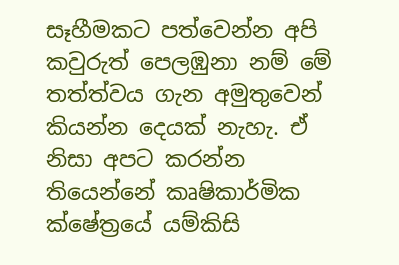සෑහීමකට පත්වෙන්න අපි කවුරුත් පෙලඹුනා නම් මේ තත්ත්වය ගැන අමුතුවෙන් කියන්න දෙයක් නැහැ. ඒ නිසා අපට කරන්න තියෙන්නේ කෘෂිකාර්මික ක්ෂේත්‍රයේ යම්කිසි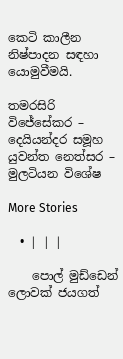කෙටි කාලීන නිෂ්පාදන සඳහා යොමුවීමයි.

තමරසිරි විජේසේකර – දෙයියන්දර සමූහ යුවන්ත නෙත්සර – මුලටියන විශේෂ

More Stories

  • | | |

    පොල් මුඩ්ඩෙන් ලොවක් ජයගත්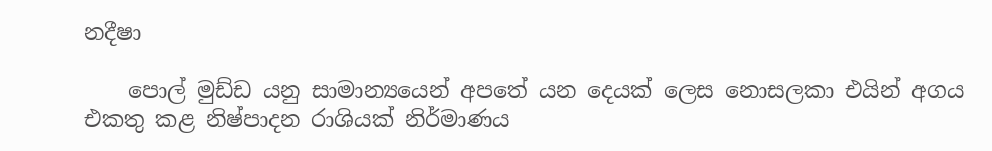නදීෂා

    පොල් මුඩ්ඩ යනු සාමාන්‍යයෙන් අපතේ යන දෙයක් ලෙස නොසලකා එයින් අගය එකතු කළ නිෂ්පාදන රාශියක් නිර්මාණය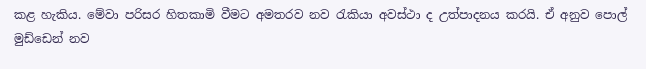කළ හැකිය. මේවා පරිසර හිතකාමි වීමට අමතරව නව රැකියා අවස්ථා ද උත්පාදනය කරයි. ඒ අනුව පොල් මුඩ්ඩෙන් නව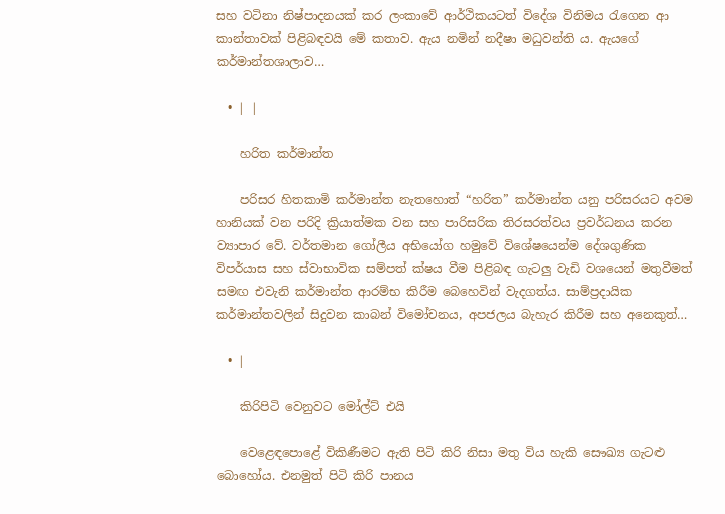සහ වටිනා නිෂ්පාදනයක් කර ලංකාවේ ආර්ථිකයටත් විදේශ විනිමය රැගෙන ආ කාන්තාවක් පිළිබඳවයි මේ කතාව. ඇය නමින් නදීෂා මධුවන්ති ය. ඇයගේ කර්මාන්තශාලාව…

  • | |

    හරිත කර්මාන්ත

    පරිසර හිතකාමි කර්මාන්ත නැතහොත් “හරිත” කර්මාන්ත යනු පරිසරයට අවම හානියක් වන පරිදි ක්‍රියාත්මක වන සහ පාරිසරික තිරසරත්වය ප්‍රවර්ධනය කරන ව්‍යාපාර වේ. වර්තමාන ගෝලීය අභියෝග හමුවේ විශේෂයෙන්ම දේශගුණික විපර්යාස සහ ස්වාභාවික සම්පත් ක්ෂය වීම පිළිබඳ ගැටලු වැඩි වශයෙන් මතුවීමත් සමඟ එවැනි කර්මාන්ත ආරම්භ කිරීම බෙහෙවින් වැදගත්ය. සාම්ප්‍රදායික කර්මාන්තවලින් සිදුවන කාබන් විමෝචනය, අපජලය බැහැර කිරීම සහ අනෙකුත්…

  • |

    කිරිපිටි වෙනුවට මෝල්ට් එයි

    වෙළෙඳපොළේ විකිණීමට ඇති පිටි කිරි නිසා මතු විය හැකි සෞඛ්‍ය ගැටළු බොහෝය. එනමුත් පිටි කිරි පානය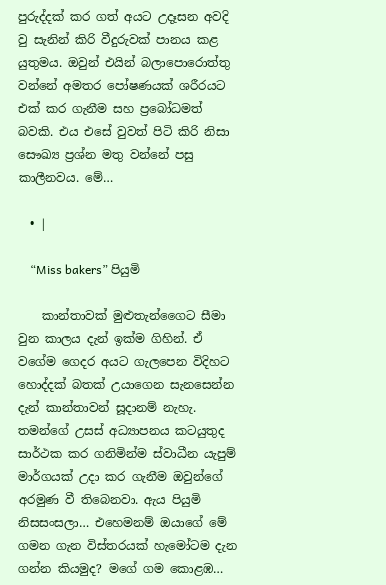පුරුද්දක් කර ගත් අයට උදෑසන අවදි වු සැනින් කිරි වීදුරුවක් පානය කළ යුතුමය. ඔවුන් එයින් බලාපොරොත්තු වන්නේ අමතර පෝෂණයක් ශරීරයට එක් කර ගැනීම සහ ප්‍රබෝධමත් බවකි. එය එසේ වුවත් පිටි කිරි නිසා සෞඛ්‍ය ප්‍රශ්න මතු වන්නේ පසු කාලීනවය. මේ…

  • |

    “Miss bakers” පියුමි

    කාන්තාවක් මුළුතැන්ගෛට සීමා වුන කාලය දැන් ඉක්ම ගිහින්. ඒ වගේම ගෙදර අයට ගැලපෙන විදිහට හොද්දක් බතක් උයාගෙන සැනසෙන්න දැන් කාන්තාවන් සූදානම් නැහැ. තමන්ගේ උසස් අධ්‍යාපනය කටයුතුද සාර්ථක කර ගනිමින්ම ස්වාධීන යැපුම් මාර්ගයක් උදා කර ගැනීම ඔවුන්ගේ අරමුණ වී තිබෙනවා. ඇය පියුමි නිසසංසලා… එහෙමනම් ඔයාගේ මේ ගමන ගැන විස්තරයක් හැමෝටම දැන ගන්න කියමුද? මගේ ගම කොළඹ…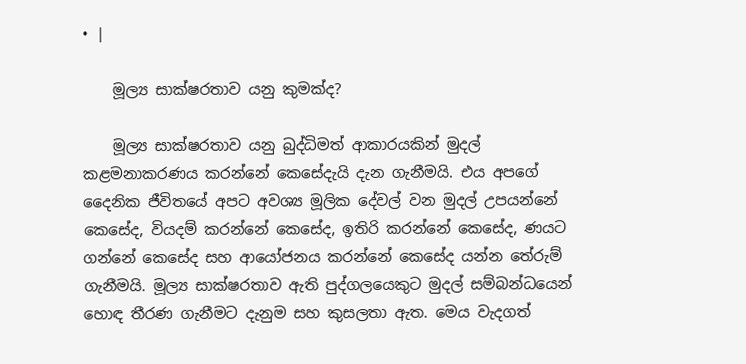• |

    මූල්‍ය සාක්ෂරතාව යනු කුමක්ද?

    මූල්‍ය සාක්ෂරතාව යනු බුද්ධිමත් ආකාරයකින් මුදල් කළමනාකරණය කරන්නේ කෙසේදැයි දැන ගැනීමයි. එය අපගේ දෛනික ජීවිතයේ අපට අවශ්‍ය මූලික දේවල් වන මුදල් උපයන්නේ කෙසේද, වියදම් කරන්නේ කෙසේද, ඉතිරි කරන්නේ කෙසේද, ණයට ගන්නේ කෙසේද සහ ආයෝජනය කරන්නේ කෙසේද යන්න තේරුම් ගැනීමයි. මූල්‍ය සාක්ෂරතාව ඇති පුද්ගලයෙකුට මුදල් සම්බන්ධයෙන් හොඳ තීරණ ගැනීමට දැනුම සහ කුසලතා ඇත. මෙය වැදගත්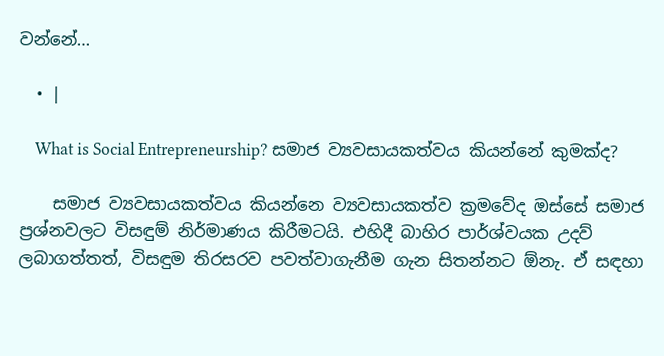වන්නේ…

  • |

    What is Social Entrepreneurship? සමාජ ව්‍යවසායකත්වය කියන්නේ කුමක්ද?

    සමාජ ව්‍යවසායකත්වය කියන්නෙ ව්‍යවසායකත්ව ක්‍රමවේද ඔස්සේ සමාජ ප්‍රශ්නවලට විසඳුම් නිර්මාණය කිරීමටයි. එහිදී බාහිර පාර්ශ්වයක උදව් ලබාගත්තත්, විසඳුම තිරසරව පවත්වාගැනීම ගැන සිතන්නට ඕනැ. ඒ සඳහා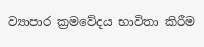ව්‍යාපාර ක්‍රමවේදය භාවිතා කිරීම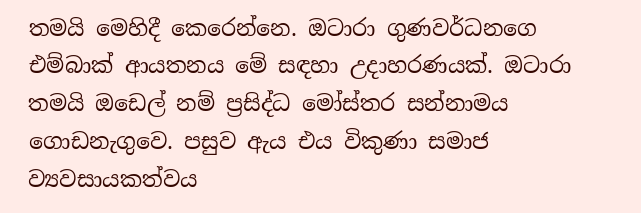තමයි මෙහිදී කෙරෙන්නෙ. ඔටාරා ගුණවර්ධනගෙ එම්බාක් ආයතනය මේ සඳහා උදාහරණයක්. ඔටාරා තමයි ඔඩෙල් නම් ප්‍රසිද්ධ මෝස්තර සන්නාමය ගොඩනැගුවෙ. පසුව ඇය එය විකුණා සමාජ ව්‍යවසායකත්වය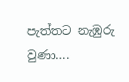පැත්තට නැඹුරු වුණා….